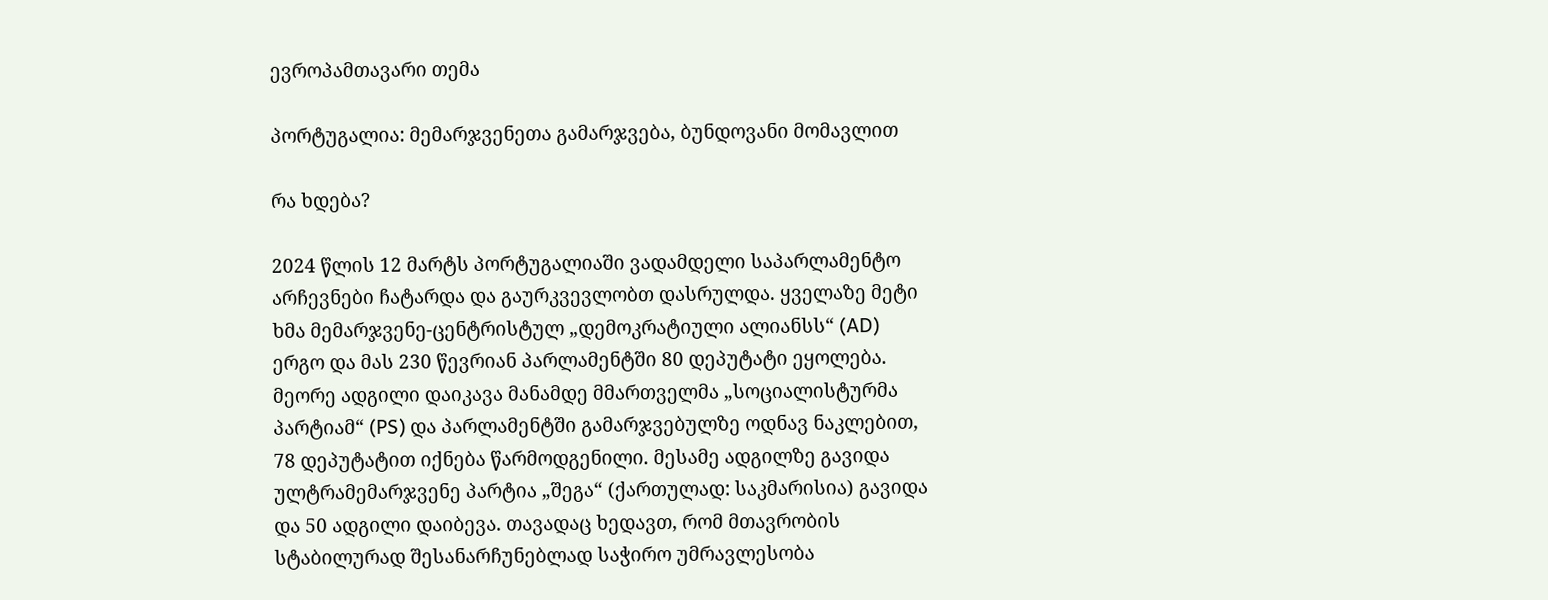ევროპამთავარი თემა

პორტუგალია: მემარჯვენეთა გამარჯვება, ბუნდოვანი მომავლით

რა ხდება?

2024 წლის 12 მარტს პორტუგალიაში ვადამდელი საპარლამენტო არჩევნები ჩატარდა და გაურკვევლობთ დასრულდა. ყველაზე მეტი ხმა მემარჯვენე-ცენტრისტულ „დემოკრატიული ალიანსს“ (AD) ერგო და მას 230 წევრიან პარლამენტში 80 დეპუტატი ეყოლება. მეორე ადგილი დაიკავა მანამდე მმართველმა „სოციალისტურმა პარტიამ“ (PS) და პარლამენტში გამარჯვებულზე ოდნავ ნაკლებით, 78 დეპუტატით იქნება წარმოდგენილი. მესამე ადგილზე გავიდა ულტრამემარჯვენე პარტია „შეგა“ (ქართულად: საკმარისია) გავიდა და 50 ადგილი დაიბევა. თავადაც ხედავთ, რომ მთავრობის სტაბილურად შესანარჩუნებლად საჭირო უმრავლესობა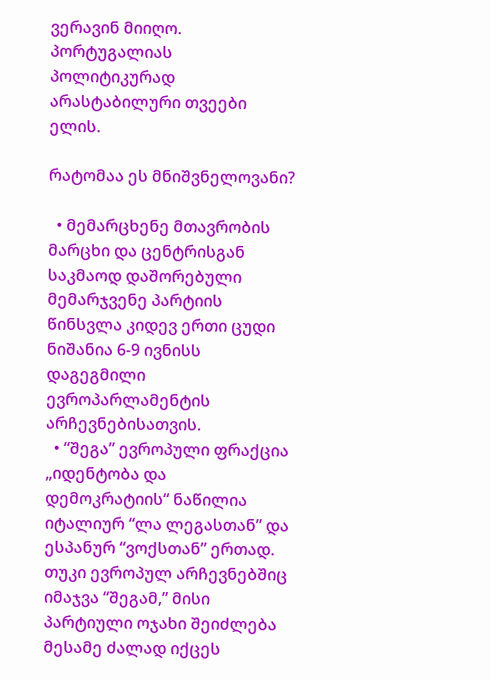ვერავინ მიიღო. პორტუგალიას პოლიტიკურად არასტაბილური თვეები ელის.

რატომაა ეს მნიშვნელოვანი?

  • მემარცხენე მთავრობის მარცხი და ცენტრისგან საკმაოდ დაშორებული მემარჯვენე პარტიის წინსვლა კიდევ ერთი ცუდი ნიშანია 6-9 ივნისს დაგეგმილი ევროპარლამენტის არჩევნებისათვის.
  • “შეგა” ევროპული ფრაქცია „იდენტობა და დემოკრატიის“ ნაწილია იტალიურ “ლა ლეგასთან” და ესპანურ “ვოქსთან” ერთად. თუკი ევროპულ არჩევნებშიც იმაჯვა “შეგამ,” მისი პარტიული ოჯახი შეიძლება მესამე ძალად იქცეს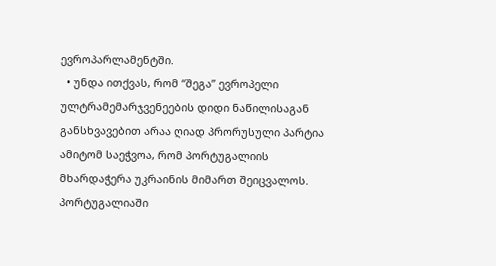ევროპარლამენტში.
  • უნდა ითქვას, რომ “შეგა” ევროპელი ულტრამემარჯვენეების დიდი ნაწილისაგან განსხვავებით არაა ღიად პრორუსული პარტია ამიტომ საეჭვოა, რომ პორტუგალიის მხარდაჭერა უკრაინის მიმართ შეიცვალოს. პორტუგალიაში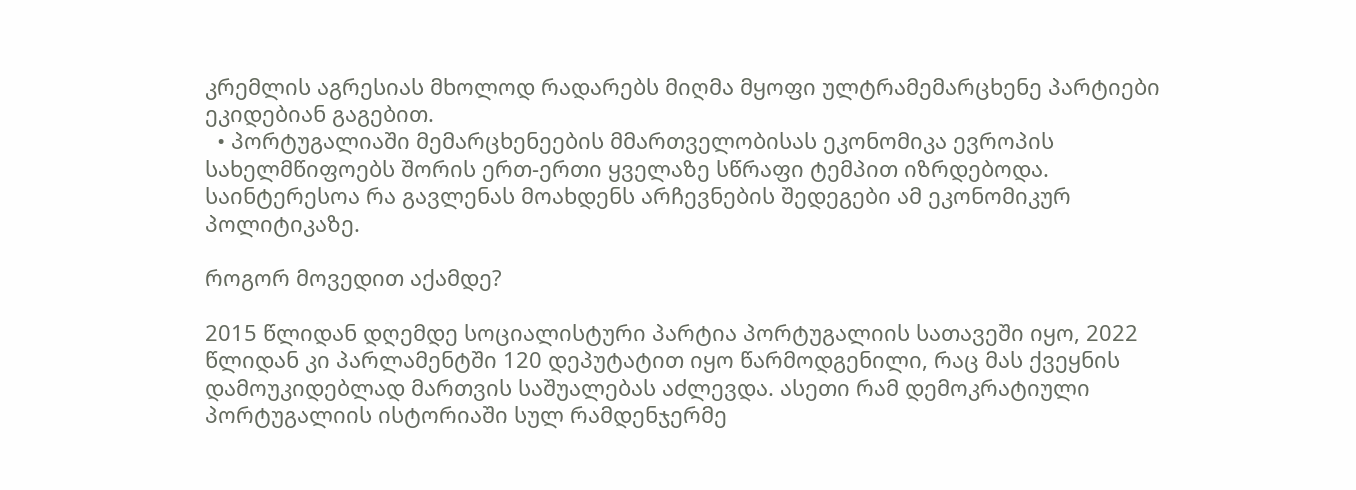კრემლის აგრესიას მხოლოდ რადარებს მიღმა მყოფი ულტრამემარცხენე პარტიები ეკიდებიან გაგებით.
  • პორტუგალიაში მემარცხენეების მმართველობისას ეკონომიკა ევროპის სახელმწიფოებს შორის ერთ-ერთი ყველაზე სწრაფი ტემპით იზრდებოდა. საინტერესოა რა გავლენას მოახდენს არჩევნების შედეგები ამ ეკონომიკურ პოლიტიკაზე.

როგორ მოვედით აქამდე?

2015 წლიდან დღემდე სოციალისტური პარტია პორტუგალიის სათავეში იყო, 2022 წლიდან კი პარლამენტში 120 დეპუტატით იყო წარმოდგენილი, რაც მას ქვეყნის დამოუკიდებლად მართვის საშუალებას აძლევდა. ასეთი რამ დემოკრატიული პორტუგალიის ისტორიაში სულ რამდენჯერმე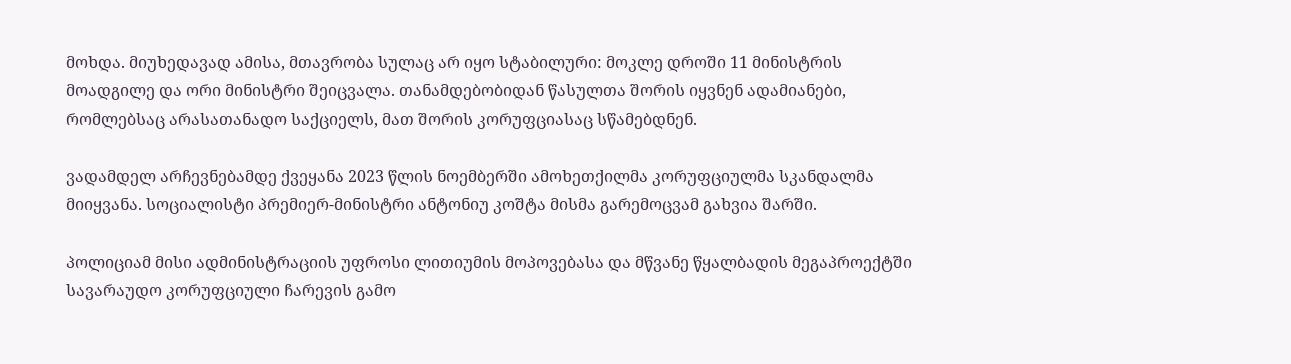მოხდა. მიუხედავად ამისა, მთავრობა სულაც არ იყო სტაბილური: მოკლე დროში 11 მინისტრის მოადგილე და ორი მინისტრი შეიცვალა. თანამდებობიდან წასულთა შორის იყვნენ ადამიანები, რომლებსაც არასათანადო საქციელს, მათ შორის კორუფციასაც სწამებდნენ.

ვადამდელ არჩევნებამდე ქვეყანა 2023 წლის ნოემბერში ამოხეთქილმა კორუფციულმა სკანდალმა მიიყვანა. სოციალისტი პრემიერ-მინისტრი ანტონიუ კოშტა მისმა გარემოცვამ გახვია შარში.

პოლიციამ მისი ადმინისტრაციის უფროსი ლითიუმის მოპოვებასა და მწვანე წყალბადის მეგაპროექტში სავარაუდო კორუფციული ჩარევის გამო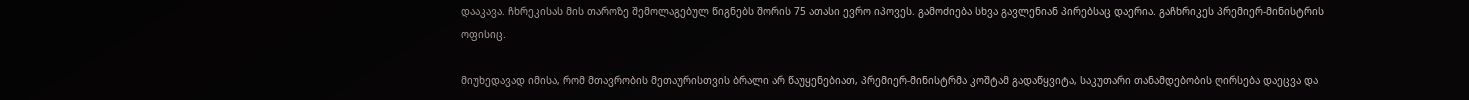დააკავა. ჩხრეკისას მის თაროზე შემოლაგებულ წიგნებს შორის 75 ათასი ევრო იპოვეს. გამოძიება სხვა გავლენიან პირებსაც დაერია. გაჩხრიკეს პრემიერ-მინისტრის ოფისიც.

მიუხედავად იმისა, რომ მთავრობის მეთაურისთვის ბრალი არ წაუყენებიათ, პრემიერ-მინისტრმა კოშტამ გადაწყვიტა, საკუთარი თანამდებობის ღირსება დაეცვა და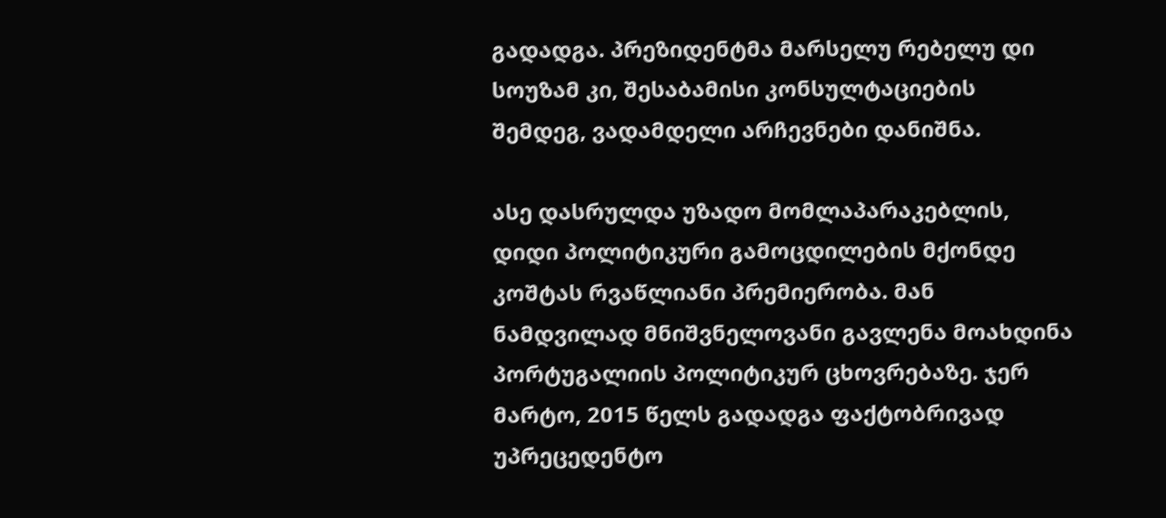გადადგა. პრეზიდენტმა მარსელუ რებელუ დი სოუზამ კი, შესაბამისი კონსულტაციების შემდეგ, ვადამდელი არჩევნები დანიშნა.

ასე დასრულდა უზადო მომლაპარაკებლის, დიდი პოლიტიკური გამოცდილების მქონდე კოშტას რვაწლიანი პრემიერობა. მან ნამდვილად მნიშვნელოვანი გავლენა მოახდინა პორტუგალიის პოლიტიკურ ცხოვრებაზე. ჯერ მარტო, 2015 წელს გადადგა ფაქტობრივად უპრეცედენტო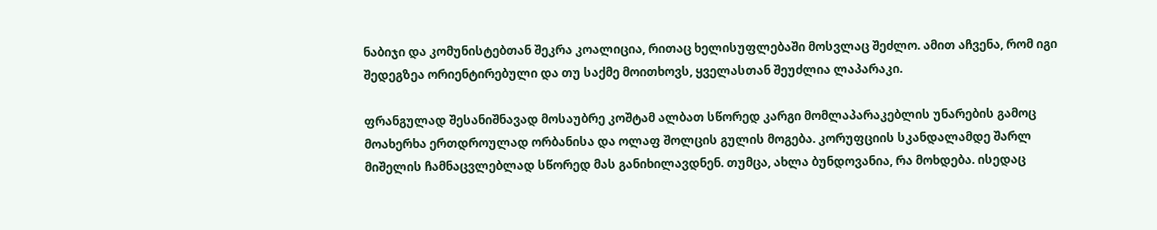ნაბიჯი და კომუნისტებთან შეკრა კოალიცია, რითაც ხელისუფლებაში მოსვლაც შეძლო. ამით აჩვენა, რომ იგი შედეგზეა ორიენტირებული და თუ საქმე მოითხოვს, ყველასთან შეუძლია ლაპარაკი.

ფრანგულად შესანიშნავად მოსაუბრე კოშტამ ალბათ სწორედ კარგი მომლაპარაკებლის უნარების გამოც მოახერხა ერთდროულად ორბანისა და ოლაფ შოლცის გულის მოგება. კორუფციის სკანდალამდე შარლ მიშელის ჩამნაცვლებლად სწორედ მას განიხილავდნენ. თუმცა, ახლა ბუნდოვანია, რა მოხდება. ისედაც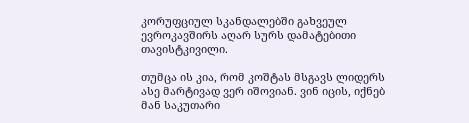კორუფციულ სკანდალებში გახვეულ ევროკავშირს აღარ სურს დამატებითი თავისტკივილი.

თუმცა ის კია, რომ კოშტას მსგავს ლიდერს ასე მარტივად ვერ იშოვიან. ვინ იცის, იქნებ მან საკუთარი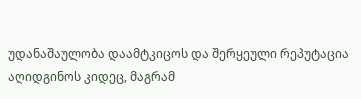უდანაშაულობა დაამტკიცოს და შერყეული რეპუტაცია აღიდგინოს კიდეც, მაგრამ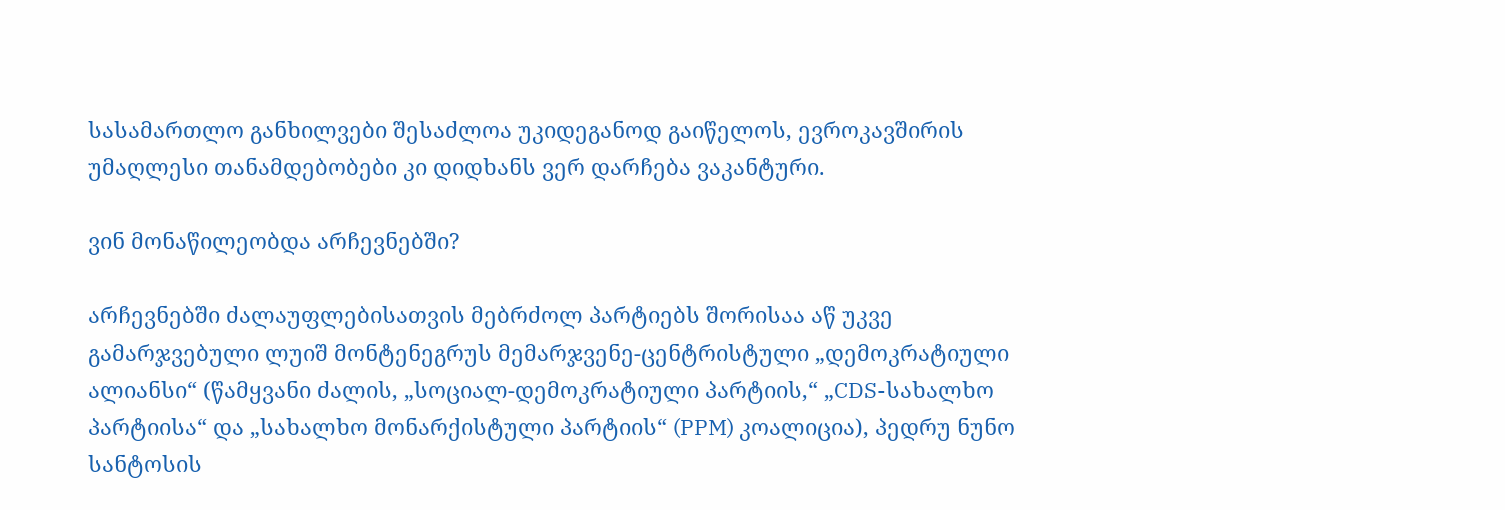სასამართლო განხილვები შესაძლოა უკიდეგანოდ გაიწელოს, ევროკავშირის უმაღლესი თანამდებობები კი დიდხანს ვერ დარჩება ვაკანტური.

ვინ მონაწილეობდა არჩევნებში?

არჩევნებში ძალაუფლებისათვის მებრძოლ პარტიებს შორისაა აწ უკვე გამარჯვებული ლუიშ მონტენეგრუს მემარჯვენე-ცენტრისტული „დემოკრატიული ალიანსი“ (წამყვანი ძალის, „სოციალ-დემოკრატიული პარტიის,“ „CDS-სახალხო პარტიისა“ და „სახალხო მონარქისტული პარტიის“ (PPM) კოალიცია), პედრუ ნუნო სანტოსის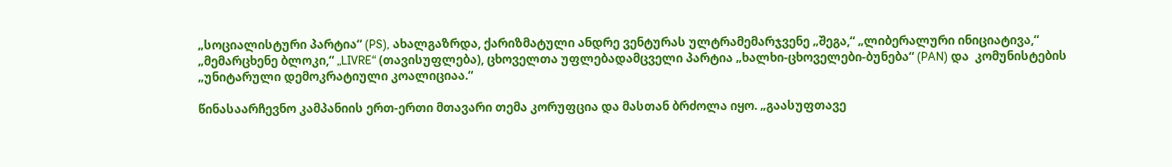„სოციალისტური პარტია“ (PS), ახალგაზრდა, ქარიზმატული ანდრე ვენტურას ულტრამემარჯვენე „შეგა,“ „ლიბერალური ინიციატივა,“ „მემარცხენე ბლოკი,“ „LIVRE“ (თავისუფლება), ცხოველთა უფლებადამცველი პარტია „ხალხი-ცხოველები-ბუნება“ (PAN) და  კომუნისტების „უნიტარული დემოკრატიული კოალიციაა.“

წინასაარჩევნო კამპანიის ერთ-ერთი მთავარი თემა კორუფცია და მასთან ბრძოლა იყო. „გაასუფთავე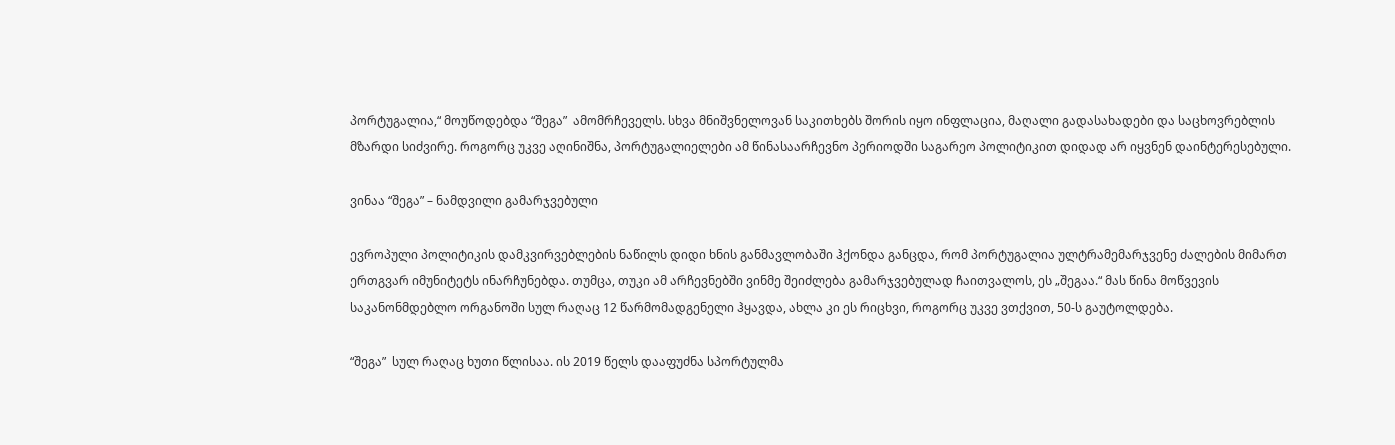პორტუგალია,“ მოუწოდებდა “შეგა”  ამომრჩეველს. სხვა მნიშვნელოვან საკითხებს შორის იყო ინფლაცია, მაღალი გადასახადები და საცხოვრებლის მზარდი სიძვირე. როგორც უკვე აღინიშნა, პორტუგალიელები ამ წინასაარჩევნო პერიოდში საგარეო პოლიტიკით დიდად არ იყვნენ დაინტერესებული.

ვინაა “შეგა” – ნამდვილი გამარჯვებული

ევროპული პოლიტიკის დამკვირვებლების ნაწილს დიდი ხნის განმავლობაში ჰქონდა განცდა, რომ პორტუგალია ულტრამემარჯვენე ძალების მიმართ ერთგვარ იმუნიტეტს ინარჩუნებდა. თუმცა, თუკი ამ არჩევნებში ვინმე შეიძლება გამარჯვებულად ჩაითვალოს, ეს „შეგაა.“ მას წინა მოწვევის საკანონმდებლო ორგანოში სულ რაღაც 12 წარმომადგენელი ჰყავდა, ახლა კი ეს რიცხვი, როგორც უკვე ვთქვით, 50-ს გაუტოლდება.

“შეგა”  სულ რაღაც ხუთი წლისაა. ის 2019 წელს დააფუძნა სპორტულმა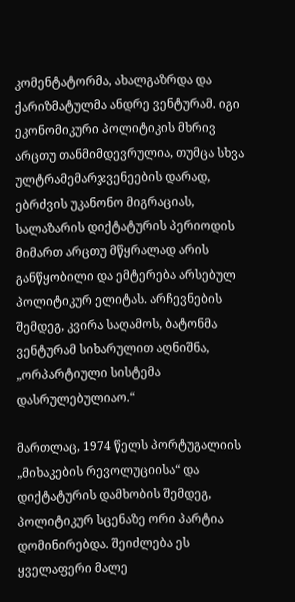კომენტატორმა, ახალგაზრდა და ქარიზმატულმა ანდრე ვენტურამ. იგი ეკონომიკური პოლიტიკის მხრივ არცთუ თანმიმდევრულია, თუმცა სხვა ულტრამემარჯვენეების დარად, ებრძვის უკანონო მიგრაციას, სალაზარის დიქტატურის პერიოდის მიმართ არცთუ მწყრალად არის განწყობილი და ემტერება არსებულ პოლიტიკურ ელიტას. არჩევნების შემდეგ, კვირა საღამოს, ბატონმა ვენტურამ სიხარულით აღნიშნა, „ორპარტიული სისტემა დასრულებულიაო.“

მართლაც, 1974 წელს პორტუგალიის „მიხაკების რევოლუციისა“ და დიქტატურის დამხობის შემდეგ, პოლიტიკურ სცენაზე ორი პარტია დომინირებდა. შეიძლება ეს ყველაფერი მალე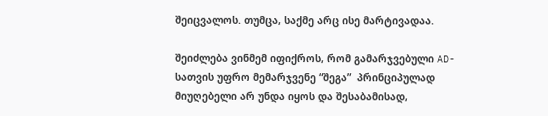შეიცვალოს. თუმცა, საქმე არც ისე მარტივადაა.

შეიძლება ვინმემ იფიქროს, რომ გამარჯვებული AD-სათვის უფრო მემარჯვენე “შეგა”  პრინციპულად მიუღებელი არ უნდა იყოს და შესაბამისად,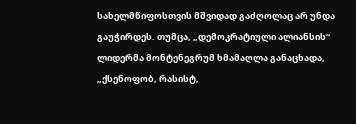სახელმწიფოსთვის მშვიდად გაძღოლაც არ უნდა გაუჭირდეს. თუმცა, „დემოკრატიული ალიანსის“ ლიდერმა მონტენეგრუმ ხმამაღლა განაცხადა, „ქსენოფობ, რასისტ,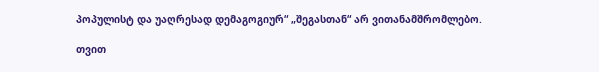პოპულისტ და უაღრესად დემაგოგიურ“ „შეგასთან“ არ ვითანამშრომლებო.

თვით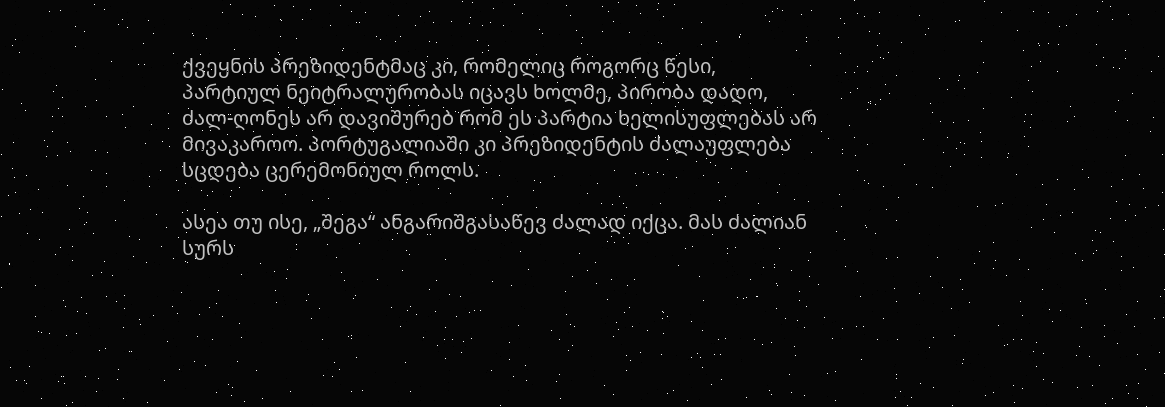ქვეყნის პრეზიდენტმაც კი, რომელიც როგორც წესი, პარტიულ ნეიტრალურობას იცავს ხოლმე, პირობა დადო, ძალ-ღონეს არ დავიშურებ რომ ეს პარტია ხელისუფლებას არ მივაკაროო. პორტუგალიაში კი პრეზიდენტის ძალაუფლება სცდება ცერემონიულ როლს.

ასეა თუ ისე, „შეგა“ ანგარიშგასაწევ ძალად იქცა. მას ძალიან სურს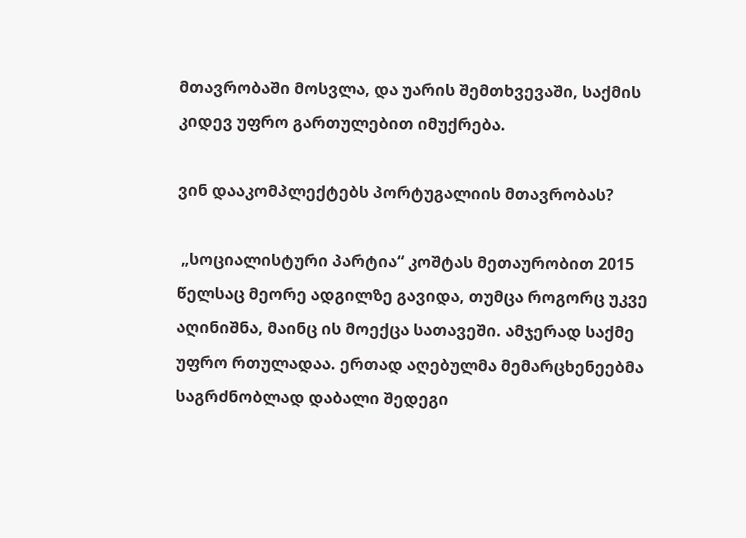მთავრობაში მოსვლა, და უარის შემთხვევაში, საქმის კიდევ უფრო გართულებით იმუქრება.

ვინ დააკომპლექტებს პორტუგალიის მთავრობას?

 „სოციალისტური პარტია“ კოშტას მეთაურობით 2015 წელსაც მეორე ადგილზე გავიდა, თუმცა როგორც უკვე აღინიშნა, მაინც ის მოექცა სათავეში. ამჯერად საქმე უფრო რთულადაა. ერთად აღებულმა მემარცხენეებმა საგრძნობლად დაბალი შედეგი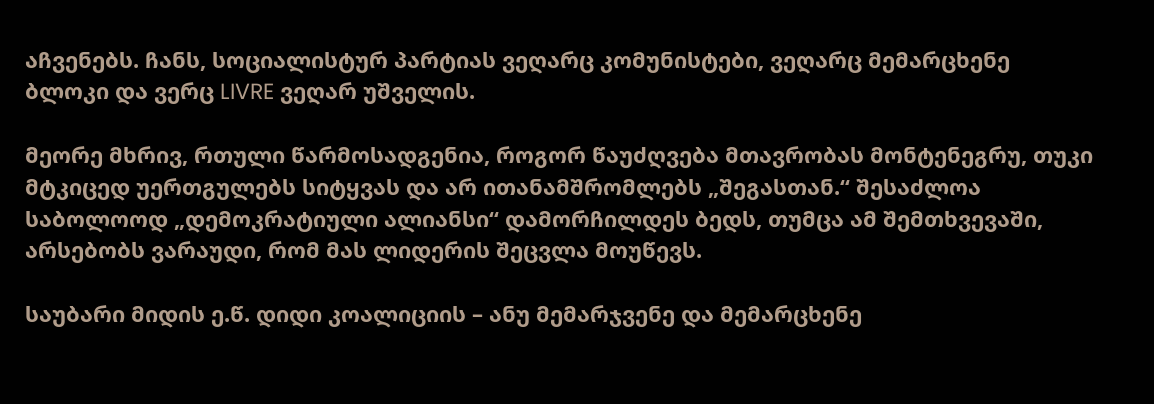აჩვენებს. ჩანს, სოციალისტურ პარტიას ვეღარც კომუნისტები, ვეღარც მემარცხენე ბლოკი და ვერც LIVRE ვეღარ უშველის.

მეორე მხრივ, რთული წარმოსადგენია, როგორ წაუძღვება მთავრობას მონტენეგრუ, თუკი მტკიცედ უერთგულებს სიტყვას და არ ითანამშრომლებს „შეგასთან.“ შესაძლოა საბოლოოდ „დემოკრატიული ალიანსი“ დამორჩილდეს ბედს, თუმცა ამ შემთხვევაში, არსებობს ვარაუდი, რომ მას ლიდერის შეცვლა მოუწევს.

საუბარი მიდის ე.წ. დიდი კოალიციის – ანუ მემარჯვენე და მემარცხენე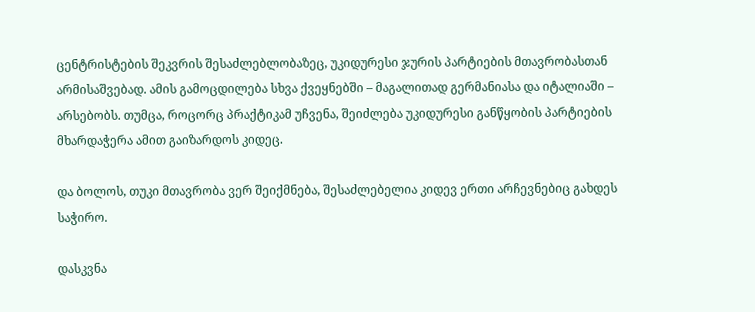ცენტრისტების შეკვრის შესაძლებლობაზეც, უკიდურესი ჯურის პარტიების მთავრობასთან არმისაშვებად. ამის გამოცდილება სხვა ქვეყნებში – მაგალითად გერმანიასა და იტალიაში – არსებობს. თუმცა, როცორც პრაქტიკამ უჩვენა, შეიძლება უკიდურესი განწყობის პარტიების მხარდაჭერა ამით გაიზარდოს კიდეც.

და ბოლოს, თუკი მთავრობა ვერ შეიქმნება, შესაძლებელია კიდევ ერთი არჩევნებიც გახდეს საჭირო.

დასკვნა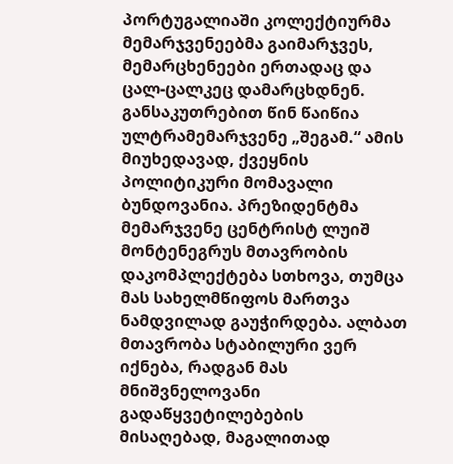პორტუგალიაში კოლექტიურმა მემარჯვენეებმა გაიმარჯვეს, მემარცხენეები ერთადაც და ცალ-ცალკეც დამარცხდნენ. განსაკუთრებით წინ წაიწია ულტრამემარჯვენე „შეგამ.“ ამის მიუხედავად, ქვეყნის პოლიტიკური მომავალი ბუნდოვანია. პრეზიდენტმა მემარჯვენე ცენტრისტ ლუიშ მონტენეგრუს მთავრობის დაკომპლექტება სთხოვა, თუმცა მას სახელმწიფოს მართვა ნამდვილად გაუჭირდება. ალბათ მთავრობა სტაბილური ვერ იქნება, რადგან მას მნიშვნელოვანი გადაწყვეტილებების მისაღებად, მაგალითად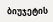ბიუჯეტის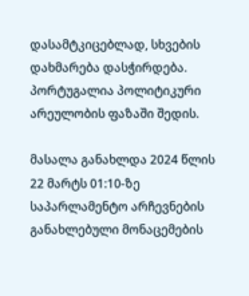დასამტკიცებლად, სხვების დახმარება დასჭირდება. პორტუგალია პოლიტიკური არეულობის ფაზაში შედის.

მასალა განახლდა 2024 წლის 22 მარტს 01:10-ზე საპარლამენტო არჩევნების განახლებული მონაცემების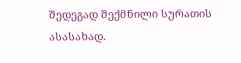შედეგად შექმნილი სურათის ასასახად.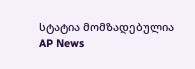სტატია მომზადებულია AP News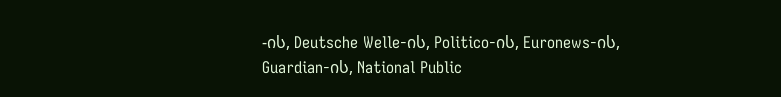-ის, Deutsche Welle-ის, Politico-ის, Euronews-ის, Guardian-ის, National Public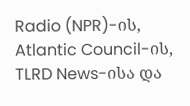Radio (NPR)-ის, Atlantic Council-ის, TLRD News-ისა და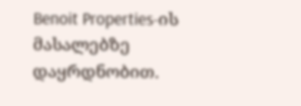Benoit Properties-ის მასალებზე დაყრდნობით.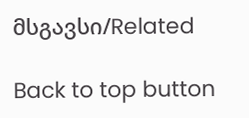მსგავსი/Related

Back to top button